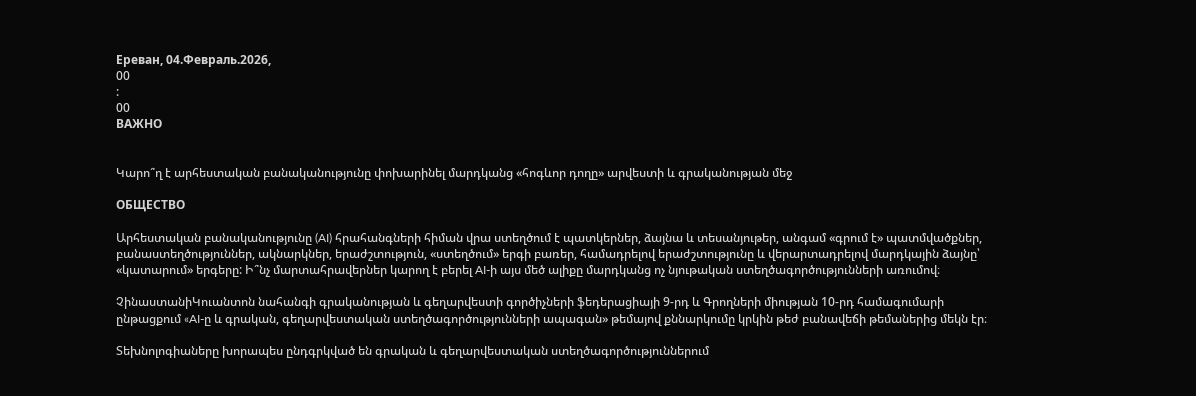Ереван, 04.Февраль.2026,
00
:
00
ВАЖНО


Կարո՞ղ է արհեստական բանականությունը փոխարինել մարդկանց «հոգևոր դողը» արվեստի և գրականության մեջ

ОБЩЕСТВО

Արհեստական բանականությունը (AI) հրահանգների հիման վրա ստեղծում է պատկերներ, ձայնա և տեսանյութեր, անգամ «գրում է» պատմվածքներ, բանաստեղծություններ, ակնարկներ, երաժշտություն, «ստեղծում» երգի բառեր, համադրելով երաժշտությունը և վերարտադրելով մարդկային ձայնը՝ «կատարում» երգերը: Ի՞նչ մարտահրավերներ կարող է բերել AI-ի այս մեծ ալիքը մարդկանց ոչ նյութական ստեղծագործությունների առումով։

ՉինաստանիԿուանտոն նահանգի գրականության և գեղարվեստի գործիչների ֆեդերացիայի 9-րդ և Գրողների միության 10-րդ համագումարի ընթացքում «AI-ը և գրական, գեղարվեստական ստեղծագործությունների ապագան» թեմայով քննարկումը կրկին թեժ բանավեճի թեմաներից մեկն էր։

Տեխնոլոգիաները խորապես ընդգրկված են գրական և գեղարվեստական ստեղծագործություններում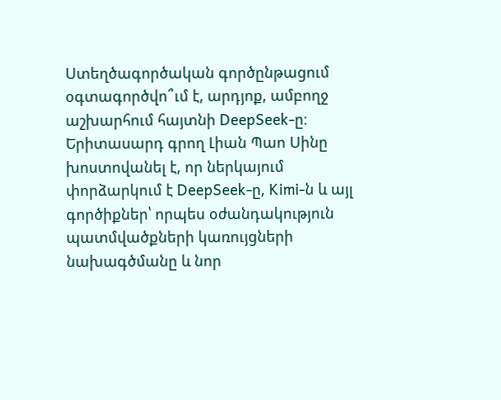Ստեղծագործական գործընթացում օգտագործվո՞ւմ է, արդյոք, ամբողջ աշխարհում հայտնի DeepSeek-ը։ Երիտասարդ գրող Լիան Պաո Սինը խոստովանել է, որ ներկայում փորձարկում է DeepSeek-ը, Kimi-ն և այլ գործիքներ՝ որպես օժանդակություն պատմվածքների կառույցների նախագծմանը և նոր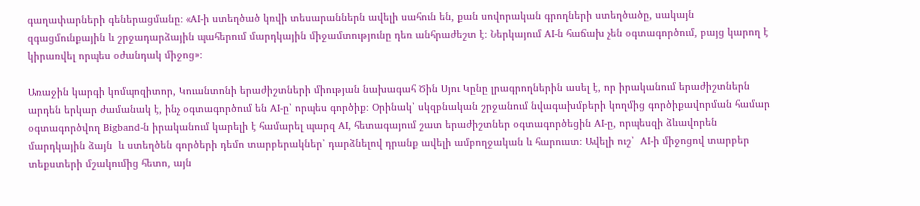գաղափարների գեներացմանը։ «AI-ի ստեղծած կռվի տեսարաններն ավելի սահուն են, քան սովորական գրողների ստեղծածը, սակայն զգացմունքային և շրջադարձային պահերում մարդկային միջամտությունը դեռ անհրաժեշտ է։ Ներկայում AI-ն հաճախ չեն օգտագործում, բայց կարող է կիրառվել որպես օժանդակ միջոց»։

Առաջին կարգի կոմպոզիտոր, Կուանտոնի երաժիշտների միության նախագահ Ծին Սյու Կընը լրագրողներին ասել է, որ իրականում երաժիշտներն արդեն երկար ժամանակ է, ինչ օգտագործում են AI-ը՝ որպես գործիք։ Օրինակ՝ սկզբնական շրջանում նվագախմբերի կողմից գործիքավորման համար օգտագործվող Bigband-ն իրականում կարելի է համարել պարզ AI, հետագայում շատ երաժիշտներ օգտագործեցին AI-ը, որպեսզի ձևավորեն մարդկային ձայն  և ստեղծեն գործերի դեմո տարբերակներ՝ դարձնելով դրանք ավելի ամբողջական և հարուստ։ Ավելի ուշ՝  AI-ի միջոցով տարբեր տեքստերի մշակումից հետո, այն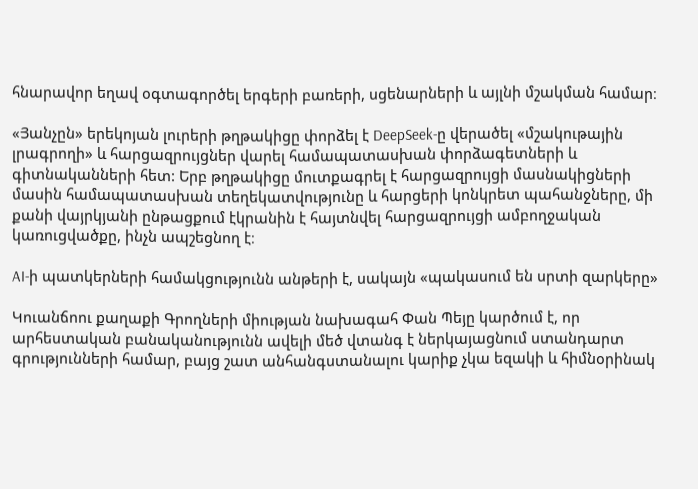հնարավոր եղավ օգտագործել երգերի բառերի, սցենարների և այլնի մշակման համար։

«Յանչըն» երեկոյան լուրերի թղթակիցը փորձել է DeepSeek-ը վերածել «մշակութային լրագրողի» և հարցազրույցներ վարել համապատասխան փորձագետների և գիտնականների հետ: Երբ թղթակիցը մուտքագրել է հարցազրույցի մասնակիցների մասին համապատասխան տեղեկատվությունը և հարցերի կոնկրետ պահանջները, մի քանի վայրկյանի ընթացքում էկրանին է հայտնվել հարցազրույցի ամբողջական կառուցվածքը, ինչն ապշեցնող է։

AI-ի պատկերների համակցությունն անթերի է, սակայն «պակասում են սրտի զարկերը»

Կուանճոու քաղաքի Գրողների միության նախագահ Փան Պեյը կարծում է, որ արհեստական բանականությունն ավելի մեծ վտանգ է ներկայացնում ստանդարտ գրությունների համար, բայց շատ անհանգստանալու կարիք չկա եզակի և հիմնօրինակ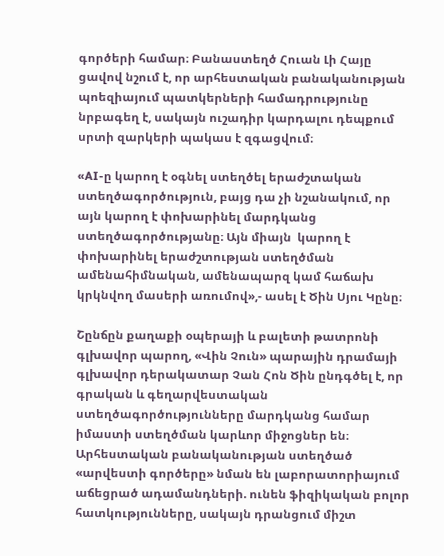գործերի համար։ Բանաստեղծ Հուան Լի Հայը ցավով նշում է, որ արհեստական բանականության պոեզիայում պատկերների համադրությունը նրբագեղ է, սակայն ուշադիր կարդալու դեպքում սրտի զարկերի պակաս է զգացվում։

«AI-ը կարող է օգնել ստեղծել երաժշտական ստեղծագործություն, բայց դա չի նշանակում, որ այն կարող է փոխարինել մարդկանց ստեղծագործությանը։ Այն միայն  կարող է փոխարինել երաժշտության ստեղծման ամենահիմնական, ամենապարզ կամ հաճախ կրկնվող մասերի առումով»,- ասել է Ծին Սյու Կընը։

Շընճըն քաղաքի օպերայի և բալետի թատրոնի գլխավոր պարող, «Վին Չուն» պարային դրամայի գլխավոր դերակատար Չան Հոն Ծին ընդգծել է, որ գրական և գեղարվեստական ստեղծագործությունները մարդկանց համար իմաստի ստեղծման կարևոր միջոցներ են։ Արհեստական բանականության ստեղծած «արվեստի գործերը» նման են լաբորատորիայում աճեցրած ադամանդների. ունեն ֆիզիկական բոլոր հատկությունները, սակայն դրանցում միշտ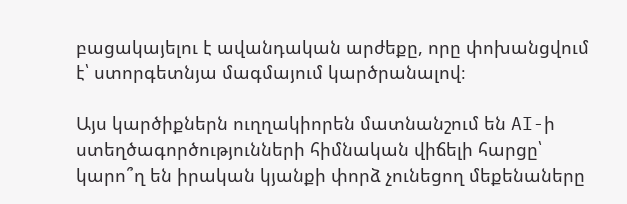բացակայելու է ավանդական արժեքը, որը փոխանցվում է՝ ստորգետնյա մագմայում կարծրանալով։

Այս կարծիքներն ուղղակիորեն մատնանշում են AI-ի ստեղծագործությունների հիմնական վիճելի հարցը՝ կարո՞ղ են իրական կյանքի փորձ չունեցող մեքենաները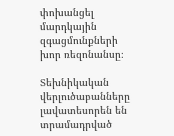փոխանցել մարդկային զգացմունքների խոր ռեզոնանսը։

Տեխնիկական վերլուծաբանները լավատեսորեն են տրամադրված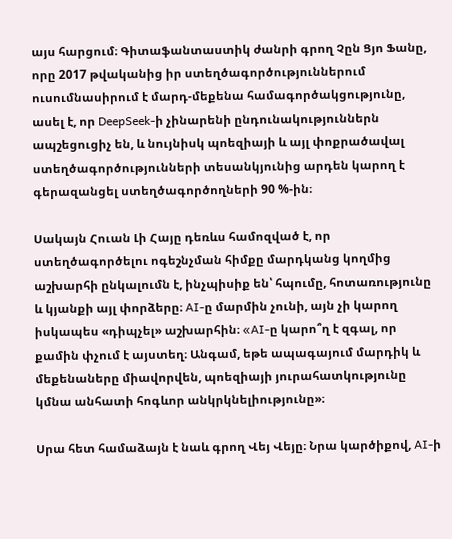այս հարցում։ Գիտաֆանտաստիկ ժանրի գրող Չըն Ցյո Ֆանը, որը 2017 թվականից իր ստեղծագործություններում ուսումնասիրում է մարդ-մեքենա համագործակցությունը, ասել է, որ DeepSeek-ի չինարենի ընդունակություններն ապշեցուցիչ են, և նույնիսկ պոեզիայի և այլ փոքրածավալ ստեղծագործությունների տեսանկյունից արդեն կարող է գերազանցել ստեղծագործողների 90 %-ին։

Սակայն Հուան Լի Հայը դեռևս համոզված է, որ ստեղծագործելու ոգեշնչման հիմքը մարդկանց կողմից աշխարհի ընկալումն է, ինչպիսիք են՝ հպումը, հոտառությունը և կյանքի այլ փորձերը։ AI-ը մարմին չունի, այն չի կարող իսկապես «դիպչել» աշխարհին։ «AI-ը կարո՞ղ է զգալ, որ քամին փչում է այստեղ։ Անգամ, եթե ապագայում մարդիկ և մեքենաները միավորվեն, պոեզիայի յուրահատկությունը կմնա անհատի հոգևոր անկրկնելիությունը»։

Սրա հետ համաձայն է նաև գրող Վեյ Վեյը։ Նրա կարծիքով, AI-ի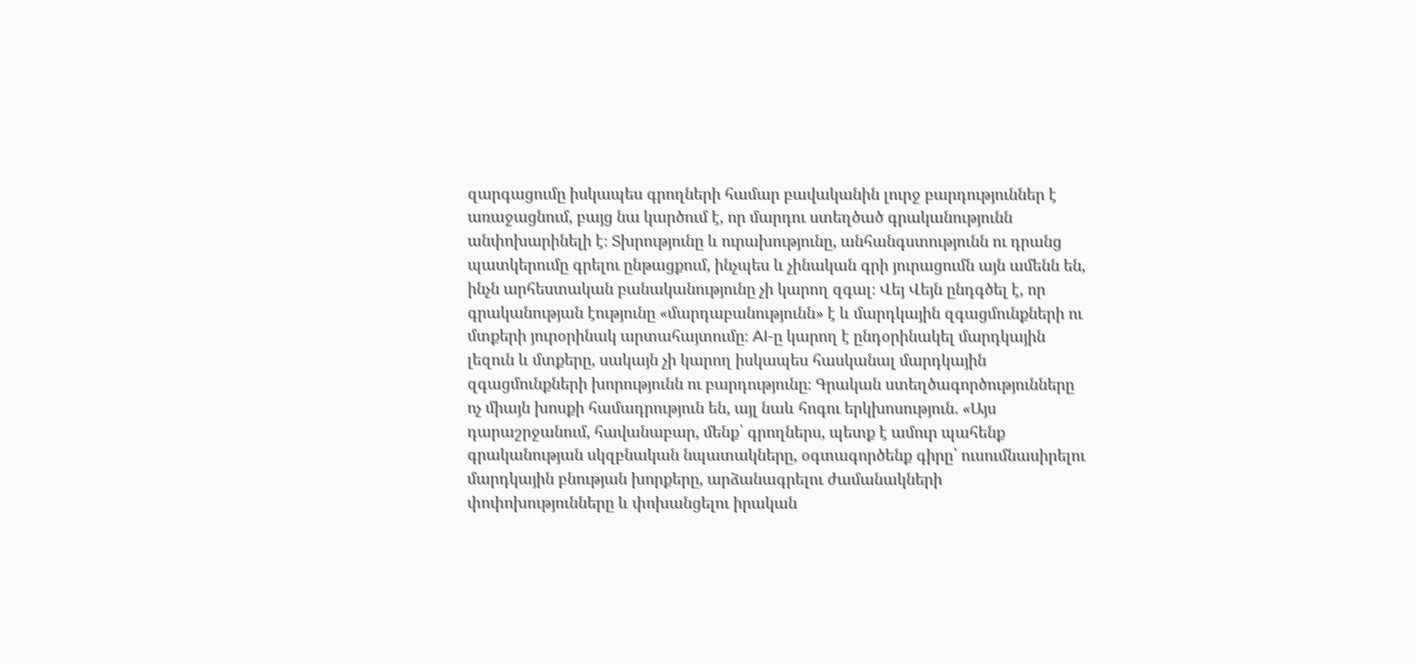զարգացումը իսկապես գրողների համար բավականին լուրջ բարդություններ է առաջացնում, բայց նա կարծում է, որ մարդու ստեղծած գրականությունն անփոխարինելի է։ Տխրությունը և ուրախությունը, անհանգստությունն ու դրանց պատկերումը գրելու ընթացքում, ինչպես և չինական գրի յուրացումն այն ամենն են, ինչն արհեստական բանականությունը չի կարող զգալ։ Վեյ Վեյն ընդգծել է, որ գրականության էությունը «մարդաբանությունն» է և մարդկային զգացմունքների ու մտքերի յուրօրինակ արտահայտումը։ AI-ը կարող է ընդօրինակել մարդկային լեզուն և մտքերը, սակայն չի կարող իսկապես հասկանալ մարդկային զգացմունքների խորությունն ու բարդությունը։ Գրական ստեղծագործությունները ոչ միայն խոսքի համադրություն են, այլ նաև հոգու երկխոսություն. «Այս դարաշրջանում, հավանաբար, մենք՝ գրողներս, պետք է ամուր պահենք գրականության սկզբնական նպատակները, օգտագործենք գիրը՝ ուսումնասիրելու մարդկային բնության խորքերը, արձանագրելու ժամանակների փոփոխությունները և փոխանցելու իրական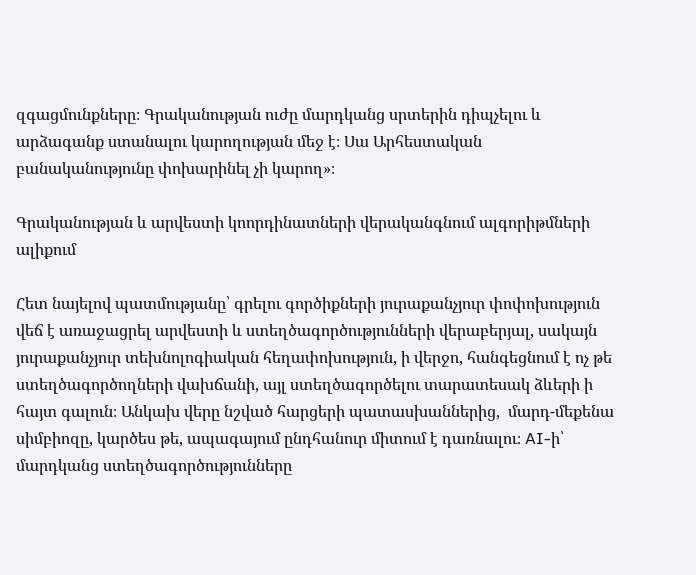զգացմունքները։ Գրականության ուժը մարդկանց սրտերին դիպչելու և արձագանք ստանալու կարողության մեջ է։ Սա Արհեստական բանականությունը փոխարինել չի կարող»։

Գրականության և արվեստի կոորդինատների վերականգնում ալգորիթմների ալիքում

Հետ նայելով պատմությանը՝ գրելու գործիքների յուրաքանչյուր փոփոխություն վեճ է առաջացրել արվեստի և ստեղծագործությունների վերաբերյալ, սակայն յուրաքանչյուր տեխնոլոգիական հեղափոխություն, ի վերջո, հանգեցնում է ոչ թե ստեղծագործողների վախճանի, այլ ստեղծագործելու տարատեսակ ձևերի ի հայտ գալուն։ Անկախ վերը նշված հարցերի պատասխաններից,  մարդ-մեքենա սիմբիոզը, կարծես թե, ապագայում ընդհանուր միտում է դառնալու։ AI-ի՝ մարդկանց ստեղծագործությունները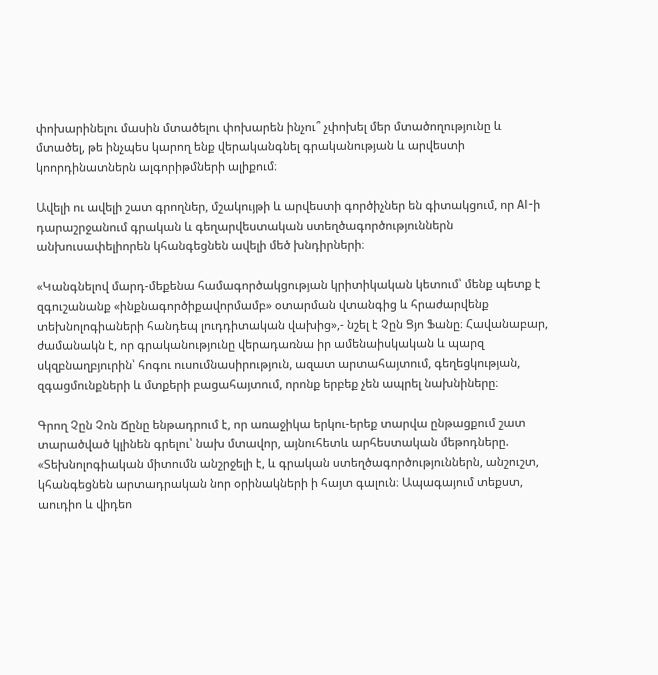փոխարինելու մասին մտածելու փոխարեն ինչու՞ չփոխել մեր մտածողությունը և մտածել, թե ինչպես կարող ենք վերականգնել գրականության և արվեստի կոորդինատներն ալգորիթմների ալիքում։

Ավելի ու ավելի շատ գրողներ, մշակույթի և արվեստի գործիչներ են գիտակցում, որ AI-ի դարաշրջանում գրական և գեղարվեստական ստեղծագործություններն անխուսափելիորեն կհանգեցնեն ավելի մեծ խնդիրների։

«Կանգնելով մարդ-մեքենա համագործակցության կրիտիկական կետում՝ մենք պետք է զգուշանանք «ինքնագործիքավորմամբ» օտարման վտանգից և հրաժարվենք տեխնոլոգիաների հանդեպ լուդդիտական վախից»,- նշել է Չըն Ցյո Ֆանը։ Հավանաբար, ժամանակն է, որ գրականությունը վերադառնա իր ամենաիսկական և պարզ սկզբնաղբյուրին՝ հոգու ուսումնասիրություն, ազատ արտահայտում, գեղեցկության, զգացմունքների և մտքերի բացահայտում, որոնք երբեք չեն ապրել նախնիները։

Գրող Չըն Չոն Ճընը ենթադրում է, որ առաջիկա երկու-երեք տարվա ընթացքում շատ տարածված կլինեն գրելու՝ նախ մտավոր, այնուհետև արհեստական մեթոդները. «Տեխնոլոգիական միտումն անշրջելի է, և գրական ստեղծագործություններն, անշուշտ, կհանգեցնեն արտադրական նոր օրինակների ի հայտ գալուն։ Ապագայում տեքստ, աուդիո և վիդեո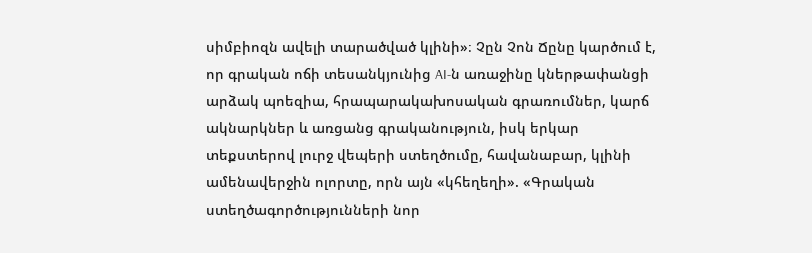սիմբիոզն ավելի տարածված կլինի»։ Չըն Չոն Ճընը կարծում է, որ գրական ոճի տեսանկյունից AI-ն առաջինը կներթափանցի արձակ պոեզիա, հրապարակախոսական գրառումներ, կարճ ակնարկներ և առցանց գրականություն, իսկ երկար տեքստերով լուրջ վեպերի ստեղծումը, հավանաբար, կլինի ամենավերջին ոլորտը, որն այն «կհեղեղի». «Գրական ստեղծագործությունների նոր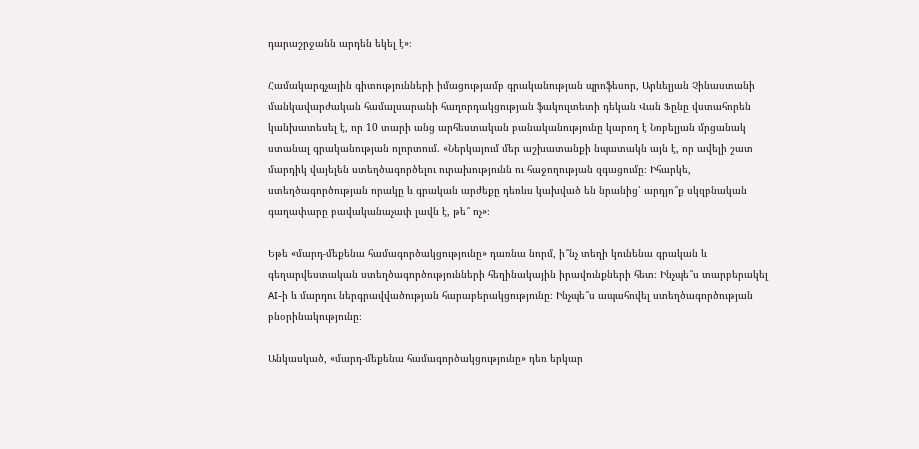դարաշրջանն արդեն եկել է»։

Համակարգչային գիտությունների իմացությամբ գրականության պրոֆեսոր, Արևելյան Չինաստանի մանկավարժական համալսարանի հաղորդակցության ֆակուլտետի դեկան Վան Ֆընը վստահորեն կանխատեսել է, որ 10 տարի անց արհեստական բանականությունը կարող է Նոբելյան մրցանակ ստանալ գրականության ոլորտում. «Ներկայում մեր աշխատանքի նպատակն այն է, որ ավելի շատ մարդիկ վայելեն ստեղծագործելու ուրախությունն ու հաջողության զգացումը։ Իհարկե, ստեղծագործության որակը և գրական արժեքը դեռևս կախված են նրանից՝ արդյո՞ք սկզբնական գաղափարը բավականաչափ լավն է, թե՞ ոչ»։

Եթե «մարդ-մեքենա համագործակցությունը» դառնա նորմ, ի՞նչ տեղի կունենա գրական և գեղարվեստական ստեղծագործությունների հեղինակային իրավունքների հետ։ Ինչպե՞ս տարբերակել AI-ի և մարդու ներգրավվածության հարաբերակցությունը։ Ինչպե՞ս ապահովել ստեղծագործության բնօրինակությունը։

Անկասկած, «մարդ-մեքենա համագործակցությունը» դեռ երկար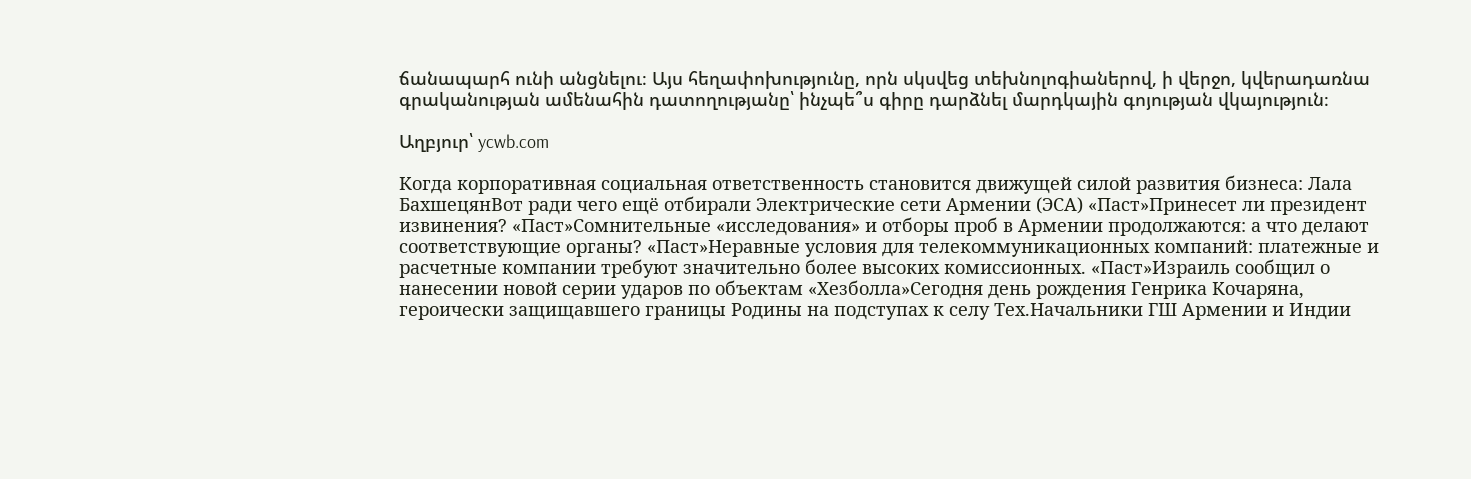ճանապարհ ունի անցնելու։ Այս հեղափոխությունը, որն սկսվեց տեխնոլոգիաներով, ի վերջո, կվերադառնա գրականության ամենահին դատողությանը՝ ինչպե՞ս գիրը դարձնել մարդկային գոյության վկայություն։

Աղբյուր՝ ycwb.com

Когда корпоративная социальная ответственность становится движущей силой развития бизнеса: Лала БахшецянВот ради чего ещё отбирали Электрические сети Армении (ЭСА) «Паст»Принесет ли президент извинения? «Паст»Сомнительные «исследования» и отборы проб в Армении продолжаются: а что делают соответствующие органы? «Паст»Неравные условия для телекоммуникационных компаний: платежные и расчетные компании требуют значительно более высоких комиссионных. «Паст»Израиль сообщил о нанесении новой серии ударов по объектам «Хезболла»Сегодня день рождения Генрика Кочаряна, героически защищавшего границы Родины на подступах к селу Тех.Начальники ГШ Армении и Индии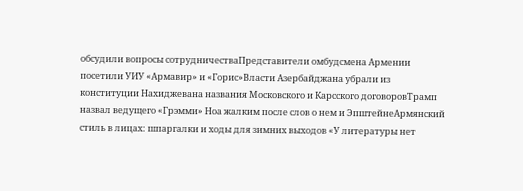обсудили вопросы сотрудничестваПредставители омбудсмена Армении посетили УИУ «Армавир» и «Горис»Власти Азербайджана убрали из конституции Нахиджевана названия Московского и Карсского договоровТрамп назвал ведущего «Грэмми» Ноа жалким после слов о нем и ЭпштейнеАрмянский стиль в лицах: шпаргалки и ходы для зимних выходов «У литературы нет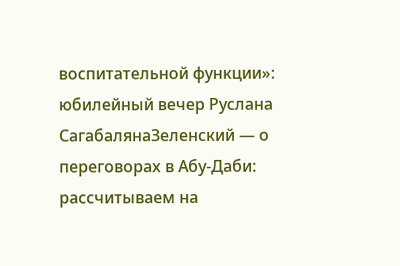воспитательной функции»: юбилейный вечер Руслана СагабалянаЗеленский — о переговорах в Абу-Даби: рассчитываем на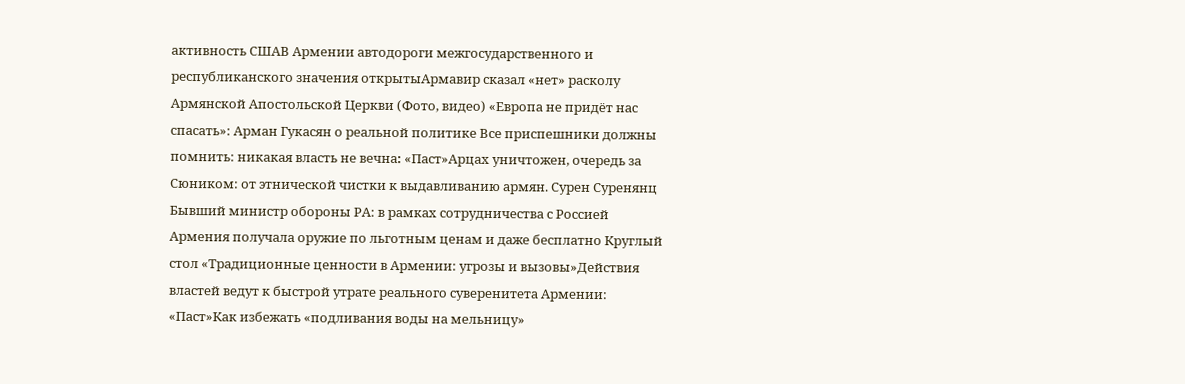активность СШАВ Армении автодороги межгосударственного и республиканского значения открытыАрмавир сказал «нет» расколу Армянской Апостольской Церкви (Фото, видео) «Европа не придёт нас спасать»: Арман Гукасян о реальной политике Все приспешники должны помнить: никакая власть не вечна։ «Паст»Арцах уничтожен, очередь за Сюником: от этнической чистки к выдавливанию армян. Сурен Суренянц Бывший министр обороны РА: в рамках сотрудничества с Россией Армения получала оружие по льготным ценам и даже бесплатно Круглый стол «Традиционные ценности в Армении: угрозы и вызовы»Действия властей ведут к быстрой утрате реального суверенитета Армении: «Паст»Как избежать «подливания воды на мельницу»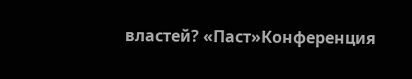властей? «Паст»Конференция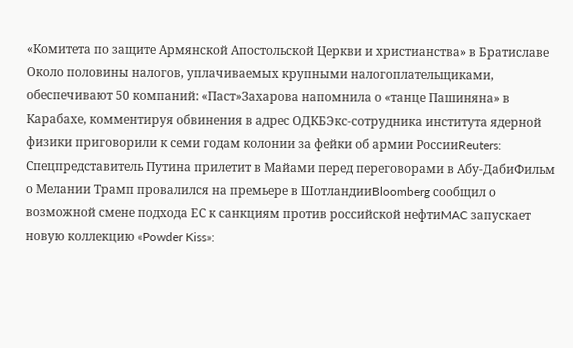«Комитета по защите Армянской Апостольской Церкви и христианства» в Братиславе Около половины налогов, уплачиваемых крупными налогоплательщиками, обеспечивают 50 компаний: «Паст»Захарова напомнила о «танце Пашиняна» в Карабахе, комментируя обвинения в адрес ОДКБЭкс-сотрудника института ядерной физики приговорили к семи годам колонии за фейки об армии РоссииReuters: Спецпредставитель Путина прилетит в Майами перед переговорами в Абу-ДабиФильм о Мелании Трамп провалился на премьере в ШотландииBloomberg сообщил о возможной смене подхода ЕС к санкциям против российской нефтиMAC запускает новую коллекцию «Powder Kiss»: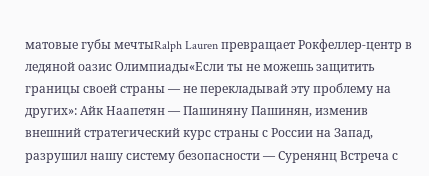матовые губы мечтыRalph Lauren превращает Рокфеллер-центр в ледяной оазис Олимпиады«Если ты не можешь защитить границы своей страны — не перекладывай эту проблему на других»: Айк Наапетян — Пашиняну Пашинян, изменив внешний стратегический курс страны с России на Запад, разрушил нашу систему безопасности — Суренянц Встреча с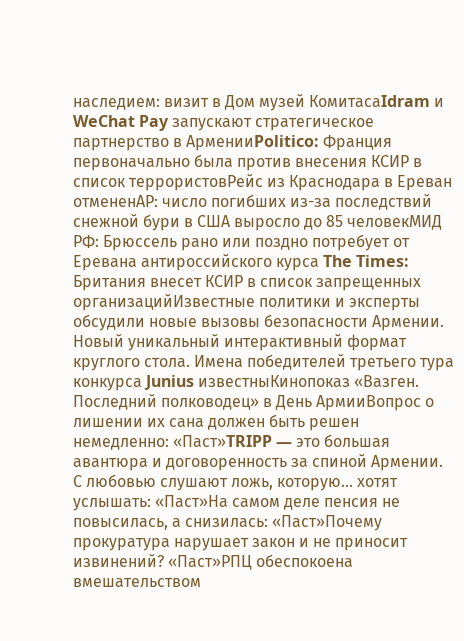наследием: визит в Дом музей КомитасаIdram и WeChat Pay запускают стратегическое партнерство в АрменииPolitico: Франция первоначально была против внесения КСИР в список террористовРейс из Краснодара в Ереван отмененAP: число погибших из-за последствий снежной бури в США выросло до 85 человекМИД РФ: Брюссель рано или поздно потребует от Еревана антироссийского курса The Times: Британия внесет КСИР в список запрещенных организацийИзвестные политики и эксперты обсудили новые вызовы безопасности Армении. Новый уникальный интерактивный формат круглого стола. Имена победителей третьего тура конкурса Junius известныКинопоказ «Вазген. Последний полководец» в День АрмииВопрос о лишении их сана должен быть решен немедленно: «Паст»TRIPP — это большая авантюра и договоренность за спиной Армении. С любовью слушают ложь, которую... хотят услышать: «Паст»На самом деле пенсия не повысилась, а снизилась: «Паст»Почему прокуратура нарушает закон и не приносит извинений? «Паст»РПЦ обеспокоена вмешательством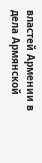властей Армении в дела Армянской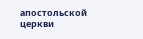апостольской церкви